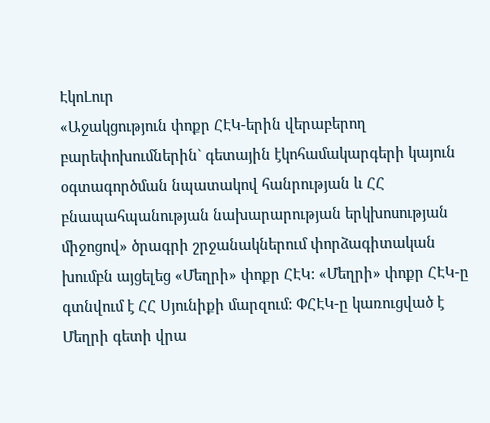ԷկոԼուր
«Աջակցություն փոքր ՀԷԿ-երին վերաբերող բարեփոխումներին` գետային էկոհամակարգերի կայուն օգտագործման նպատակով հանրության և ՀՀ բնապահպանության նախարարության երկխոսության միջոցով» ծրագրի շրջանակներում փորձագիտական խումբն այցելեց «Մեղրի» փոքր ՀԷԿ: «Մեղրի» փոքր ՀԷԿ-ը գտնվում է ՀՀ Սյունիքի մարզում: ՓՀԷԿ-ը կառուցված է Մեղրի գետի վրա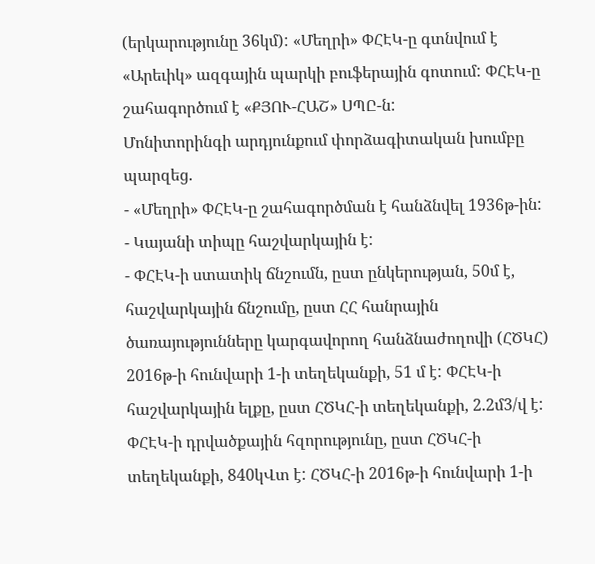(երկարությունը 36կմ): «Մեղրի» ՓՀԷԿ-ը գտնվում է «Արեւիկ» ազգային պարկի բուֆերային գոտում: ՓՀԷԿ-ը շահագործում է «ՔՅՈՒ-ՀԱՇ» ՍՊԸ-ն:
Մոնիտորինգի արդյունքում փորձագիտական խումբը պարզեց.
- «Մեղրի» ՓՀԷԿ-ը շահագործման է հանձնվել 1936թ-ին:
- Կայանի տիպը հաշվարկային է:
- ՓՀԷԿ-ի ստատիկ ճնշումն, ըստ ընկերության, 50մ է, հաշվարկային ճնշումը, ըստ ՀՀ հանրային ծառայությունները կարգավորող հանձնաժողովի (ՀԾԿՀ) 2016թ-ի հունվարի 1-ի տեղեկանքի, 51 մ է: ՓՀԷԿ-ի հաշվարկային ելքը, ըստ ՀԾԿՀ-ի տեղեկանքի, 2.2մ3/վ է: ՓՀԷԿ-ի դրվածքային հզորությունը, ըստ ՀԾԿՀ-ի տեղեկանքի, 840կՎտ է: ՀԾԿՀ-ի 2016թ-ի հունվարի 1-ի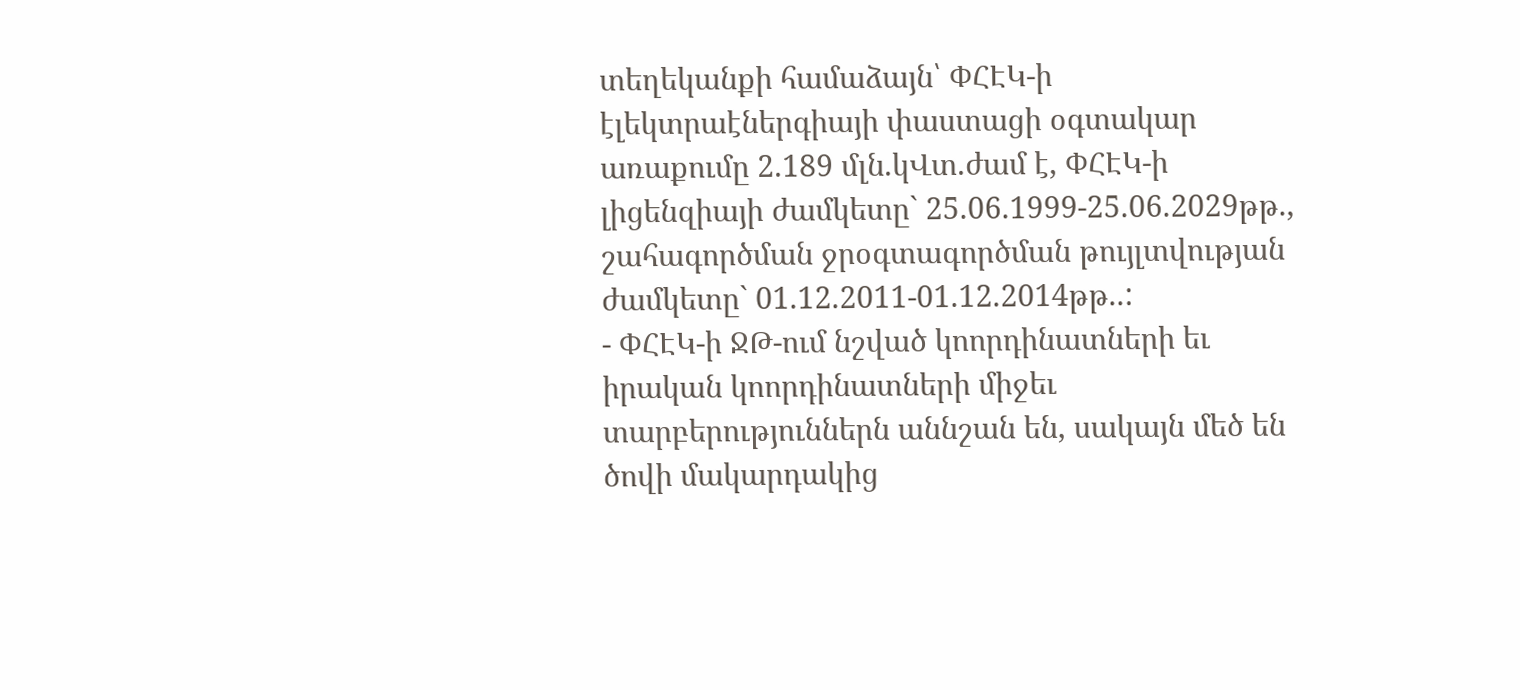տեղեկանքի համաձայն՝ ՓՀԷԿ-ի էլեկտրաէներգիայի փաստացի օգտակար առաքումը 2.189 մլն.կՎտ.ժամ է, ՓՀԷԿ-ի լիցենզիայի ժամկետը` 25.06.1999-25.06.2029թթ., շահագործման ջրօգտագործման թույլտվության ժամկետը` 01.12.2011-01.12.2014թթ..:
- ՓՀԷԿ-ի ՋԹ-ում նշված կոորդինատների եւ իրական կոորդինատների միջեւ տարբերություններն աննշան են, սակայն մեծ են ծովի մակարդակից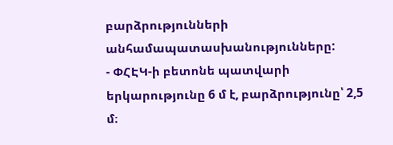բարձրությունների անհամապատասխանությունները:
- ՓՀԷԿ-ի բետոնե պատվարի երկարությունը 6 մ է, բարձրությունը՝ 2,5 մ։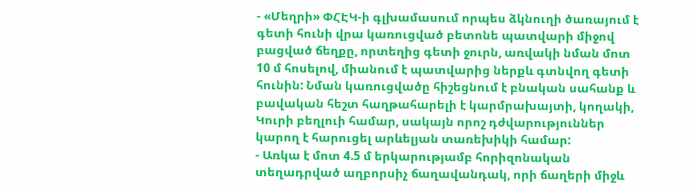- «Մեղրի» ՓՀԷԿ-ի գլխամասում որպես ձկնուղի ծառայում է գետի հունի վրա կառուցված բետոնե պատվարի միջով բացված ճեղքը, որտեղից գետի ջուրն, առվակի նման մոտ 10 մ հոսելով, միանում է պատվարից ներքև գտնվող գետի հունին: Նման կառուցվածը հիշեցնում է բնական սահանք և բավական հեշտ հաղթահարելի է կարմրախայտի, կողակի, Կուրի բեղլուի համար, սակայն որոշ դժվարություններ կարող է հարուցել արևելյան տառեխիկի համար:
- Առկա է մոտ 4.5 մ երկարությամբ հորիզոնական տեղադրված աղբորսիչ ճաղավանդակ, որի ճաղերի միջև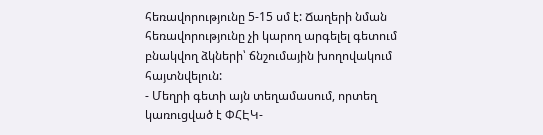հեռավորությունը 5-15 սմ է: Ճաղերի նման հեռավորությունը չի կարող արգելել գետում բնակվող ձկների՝ ճնշումային խողովակում հայտնվելուն:
- Մեղրի գետի այն տեղամասում, որտեղ կառուցված է ՓՀԷԿ-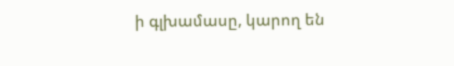ի գլխամասը, կարող են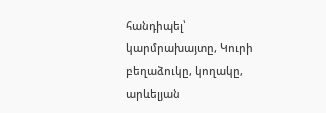հանդիպել՝ կարմրախայտը, Կուրի բեղաձուկը, կողակը, արևելյան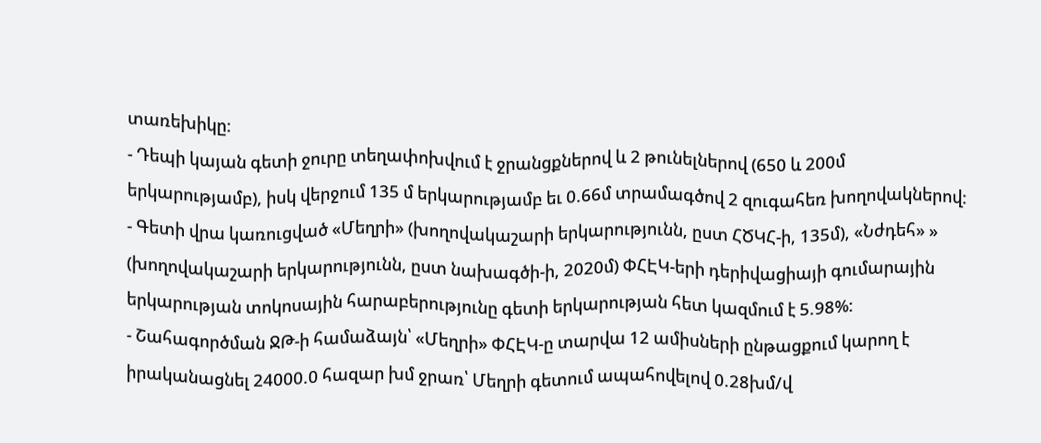տառեխիկը:
- Դեպի կայան գետի ջուրը տեղափոխվում է ջրանցքներով և 2 թունելներով (650 և 200մ երկարությամբ), իսկ վերջում 135 մ երկարությամբ եւ 0.66մ տրամագծով 2 զուգահեռ խողովակներով:
- Գետի վրա կառուցված «Մեղրի» (խողովակաշարի երկարությունն, ըստ ՀԾԿՀ-ի, 135մ), «Նժդեհ» » (խողովակաշարի երկարությունն, ըստ նախագծի-ի, 2020մ) ՓՀԷԿ-երի դերիվացիայի գումարային երկարության տոկոսային հարաբերությունը գետի երկարության հետ կազմում է 5.98%:
- Շահագործման ՋԹ-ի համաձայն՝ «Մեղրի» ՓՀԷԿ-ը տարվա 12 ամիսների ընթացքում կարող է իրականացնել 24000.0 հազար խմ ջրառ՝ Մեղրի գետում ապահովելով 0.28խմ/վ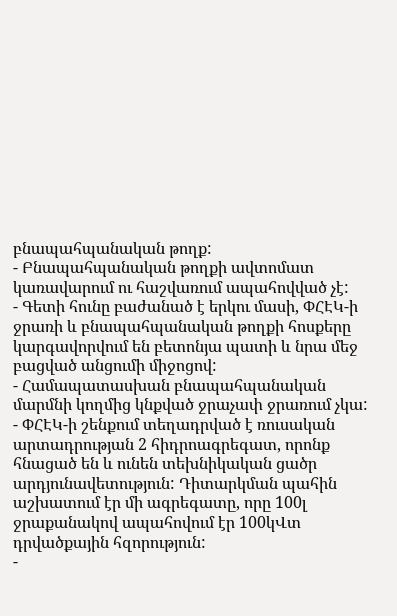բնապահպանական թողք:
- Բնապահպանական թողքի ավտոմատ կառավարում ու հաշվառում ապահովված չէ:
- Գետի հունը բաժանած է երկու մասի, ՓՀԷԿ-ի ջրառի և բնապահպանական թողքի հոսքերը կարգավորվում են բետոնյա պատի և նրա մեջ բացված անցումի միջոցով:
- Համապատասխան բնապահպանական մարմնի կողմից կնքված ջրաչափ ջրառում չկա:
- ՓՀԷԿ-ի շենքում տեղադրված է ռուսական արտադրության 2 հիդրոագրեգատ, որոնք հնացած են և ունեն տեխնիկական ցածր արդյունավետություն: Դիտարկման պահին աշխատում էր մի ագրեգատը, որը 100լ ջրաքանակով ապահովում էր 100կՎտ դրվածքային հզորություն:
-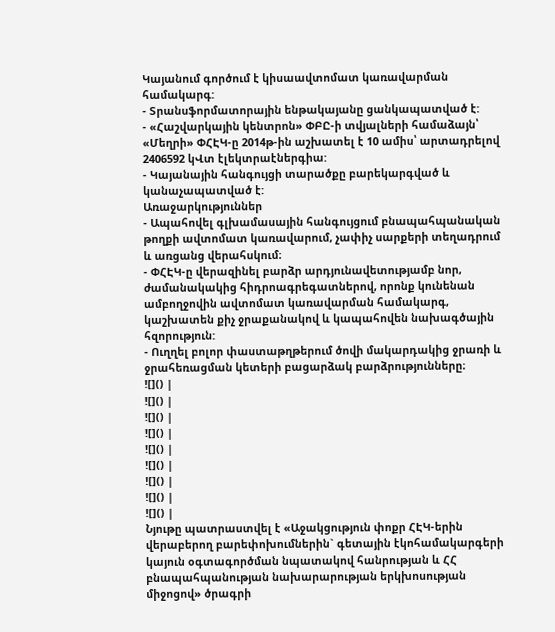Կայանում գործում է կիսաավտոմատ կառավարման համակարգ:
- Տրանսֆորմատորային ենթակայանը ցանկապատված է:
- «Հաշվարկային կենտրոն» ՓԲԸ-ի տվյալների համաձայն՝ «Մեղրի» ՓՀԷԿ-ը 2014թ-ին աշխատել է 10 ամիս՝ արտադրելով 2406592 կՎտ էլեկտրաէներգիա:
- Կայանային հանգույցի տարածքը բարեկարգված և կանաչապատված է:
Առաջարկություններ
- Ապահովել գլխամասային հանգույցում բնապահպանական թողքի ավտոմատ կառավարում, չափիչ սարքերի տեղադրում և առցանց վերահսկում։
- ՓՀԷԿ-ը վերազինել բարձր արդյունավետությամբ նոր, ժամանակակից հիդրոագրեգատներով, որոնք կունենան ամբողջովին ավտոմատ կառավարման համակարգ, կաշխատեն քիչ ջրաքանակով և կապահովեն նախագծային հզորություն:
- Ուղղել բոլոր փաստաթղթերում ծովի մակարդակից ջրառի և ջրահեռացման կետերի բացարձակ բարձրությունները։
![]() |
![]() |
![]() |
![]() |
![]() |
![]() |
![]() |
![]() |
![]() |
Նյութը պատրաստվել է «Աջակցություն փոքր ՀԷԿ-երին վերաբերող բարեփոխումներին` գետային էկոհամակարգերի կայուն օգտագործման նպատակով հանրության և ՀՀ բնապահպանության նախարարության երկխոսության միջոցով» ծրագրի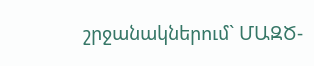շրջանակներում` ՄԱԶԾ-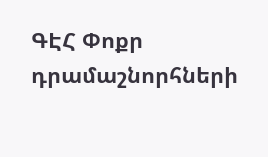ԳԷՀ Փոքր դրամաշնորհների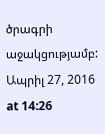ծրագրի աջակցությամբ:
Ապրիլ 27, 2016 at 14:26